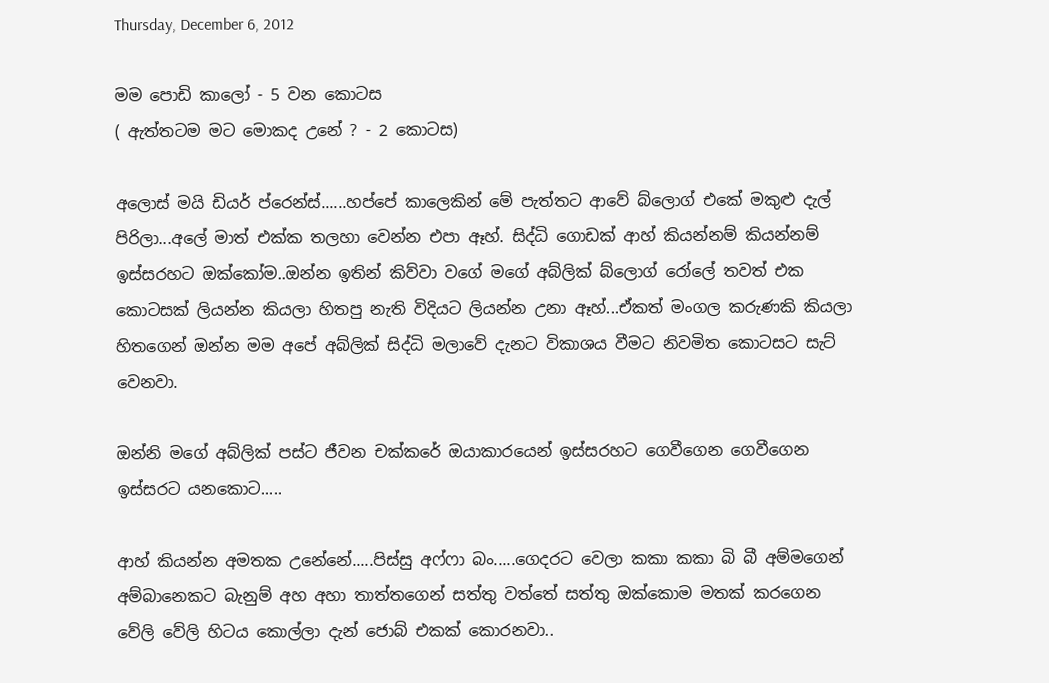Thursday, December 6, 2012

මම පොඩි කාලෝ - 5 වන කොටස
( ඇත්තටම මට මොකද උනේ ? - 2 කොටස)

අලොස් මයි ඩියර් ප්රෙන්ස්......හප්පේ කාලෙකින් මේ පැත්තට ආවේ බ්ලොග් එකේ මකුළු දැල් පිරිලා...අලේ මාත් එක්ක තලහා වෙන්න එපා ඈහ්. සිද්ධි ගොඩක් ආහ් කියන්නම් කියන්නම් ඉස්සරහට ඔක්කෝම..ඔන්න ඉතින් කිව්වා වගේ මගේ අබ්ලික් බ්ලොග් රෝලේ තවත් එක කොටසක් ලියන්න කියලා හිතපු නැති විදියට ලියන්න උනා ඈහ්...ඒකත් මංගල කරුණකි කියලා හිතගෙන් ඔන්න මම අපේ අබ්ලික් සිද්ධි මලාවේ දැනට විකාශය වීමට නිවමිත කොටසට සැට් වෙනවා.

ඔන්නි මගේ අබ්ලික් පස්ට ජීවන චක්කරේ ඔයාකාරයෙන් ඉස්සරහට ගෙවීගෙන ගෙවීගෙන ඉස්සරට යනකොට.....

ආහ් කියන්න අමතක උනේනේ.....පිස්සු අෆ්ෆා බං.....ගෙදරට වෙලා කකා කකා බි බී අම්මගෙන් අම්බානෙකට බැනුම් අහ අහා තාත්තගෙන් සත්තු වත්තේ සත්තු ඔක්කොම මතක් කරගෙන වේලි වේලි හිටය කොල්ලා දැන් ජොබ් එකක් කොරනවා..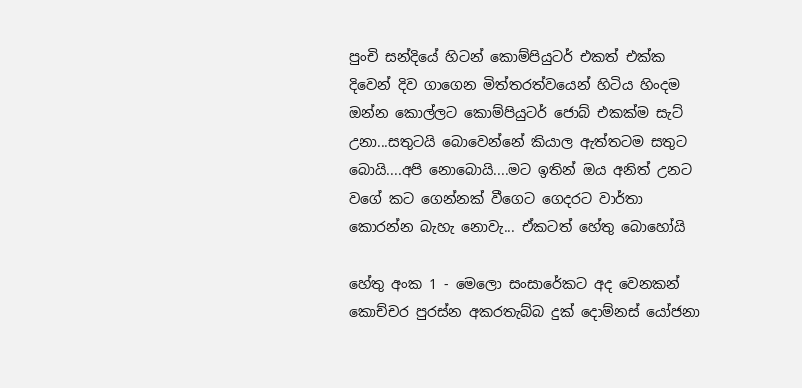පුංචි සන්දියේ හිටන් කොම්පියුටර් එකත් එක්ක දිවෙන් දිව ගාගෙන මිත්තරත්වයෙන් හිටිය හිංදම ඔන්න කොල්ලට කොම්පියුටර් ජොබ් එකක්ම සැට් උනා...සතුටයි බොවෙන්නේ කියාල ඇත්තටම සතුට බොයි....අපි නොබොයි....මට ඉතින් ඔය අනිත් උනට වගේ කට ගෙන්නක් වීගෙට ගෙදරට වාර්තා කොරන්න බැහැ නොවැ... ඒකටත් හේතු බොහෝයි

හේතු අංක 1 - මෙලො සංසාරේකට අද වෙනකන් කොච්චර පුරස්න අකරතැබ්බ දුක් දොම්නස් යෝජනා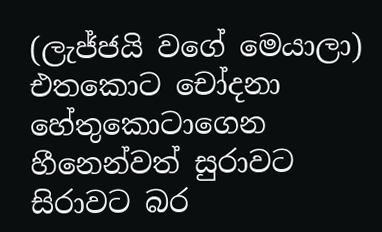(ලැජ්ජයි වගේ මෙයාලා) එතකොට චෝදනා හේතුකොටාගෙන හීනෙන්වත් සුරාවට සිරාවට බර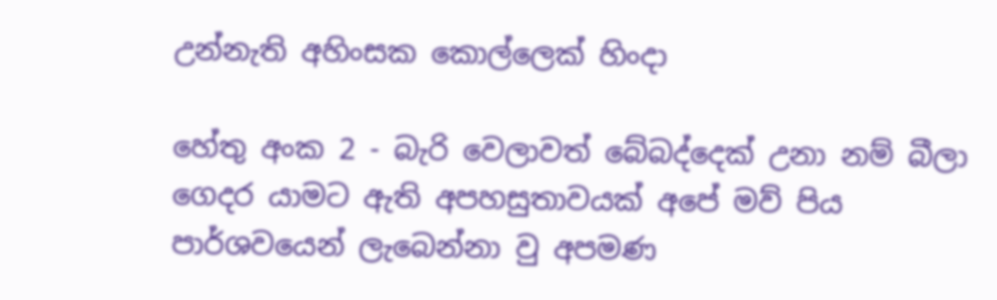උන්නැති අහිංසක කොල්ලෙක් හිංදා

හේතු අංක 2 - බැරි වෙලාවත් බේබද්දෙක් උනා නම් බීලා ගෙදර යාමට ඇති අපහසුතාවයක් අපේ මව් පිය පාර්ශවයෙන් ලැබෙන්නා වු අපමණ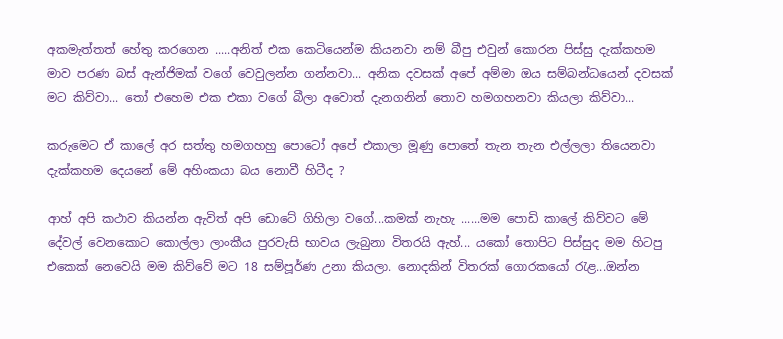අකමැත්තත් හේතු කරගෙන .....අනිත් එක කෙටියෙන්ම කියනවා නම් බීපු එවුන් කොරන පිස්සු දැක්කහම මාව පරණ බස් ඇන්ජිමක් වගේ වෙවුලන්න ගන්නවා... අනික දවසක් අපේ අම්මා ඔය සම්බන්ධයෙන් දවසක් මට කිව්වා... තෝ එහෙම එක එකා වගේ බීලා අවොත් දැනගනින් තොව හමගහනවා කියලා කිව්වා...

කරුමෙට ඒ කාලේ අර සත්තු හමගහහු පොටෝ අපේ එකාලා මූණු පොතේ තැන තැන එල්ලලා තියෙනවා දැක්කහම දෙයනේ මේ අහිංකයා බය නොවී හිටීද ?

ආහ් අපි කථාව කියන්න ඇවිත් අපි ඩොටේ ගිහිලා වගේ...කමක් නැහැ ......මම පොඩි කාලේ කිව්වට මේ දේවල් වෙනකොට කොල්ලා ලාංකීය පුරවැසි භාවය ලැබුනා විතරයි ඇහ්... යකෝ තොපිට පිස්සුද මම හිටපු එකෙක් නෙවෙයි මම කිව්වේ මට 18 සම්පූර්ණ උනා කියලා. නොදකින් විතරක් ගොරකයෝ රැළ...ඔන්න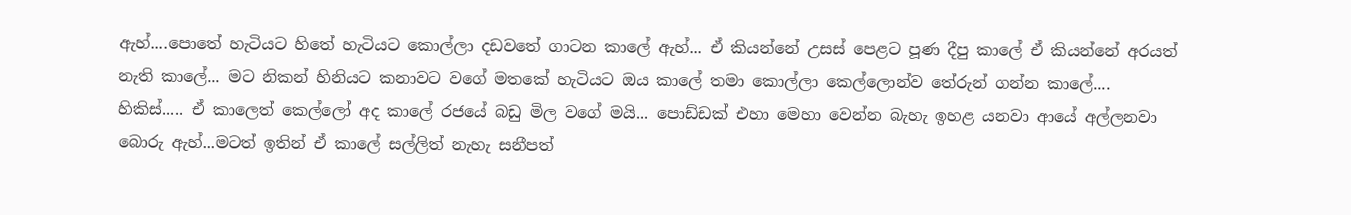ඇහ්....පොතේ හැටියට හිතේ හැටියට කොල්ලා දඩවතේ ගාටන කාලේ ඇහ්... ඒ කියන්නේ උසස් පෙළට පූණ දීපු කාලේ ඒ කියන්නේ අරයත් නැති කාලේ... මට නිකන් හිනියට කනාවට වගේ මතකේ හැටියට ඔය කාලේ තමා කොල්ලා කෙල්ලොන්ව තේරුන් ගන්න කාලේ.... හිකිස්..... ඒ කාලෙත් කෙල්ලෝ අද කාලේ රජයේ බඩු මිල වගේ මයි... පොඩ්ඩක් එහා මෙහා වෙන්න බැහැ ඉහළ යනවා ආයේ අල්ලනවා බොරු ඇහ්...මටත් ඉතින් ඒ කාලේ සල්ලිත් නැහැ සනීපත්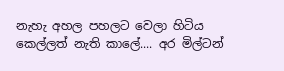නැහැ අහල පහලට වෙලා හිටිය කෙල්ලත් නැති කාලේ.... අර මිල්ටන්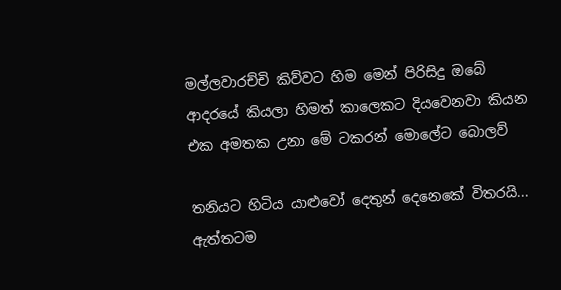මල්ලවාරච්චි කිව්වට හිම මෙන් පිරිසිදු ඔබේ ආදරයේ කියලා හිමත් කාලෙකට දියවෙනවා කියන එක අමතක උනා මේ ටකරන් මොලේට බොලව්

තනියට හිටිය යාළුවෝ දෙතුන් දෙනෙකේ විතරයි... ඇත්තටම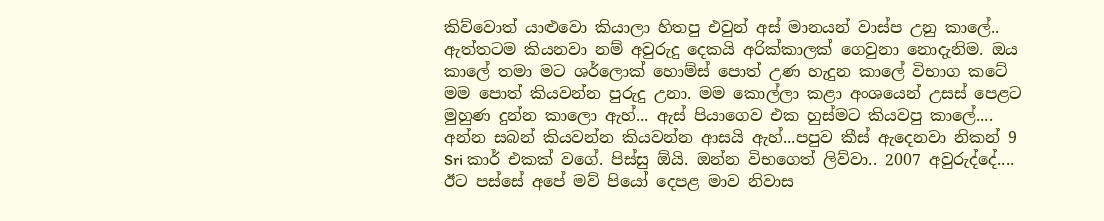කිව්වොත් යාළුවො කියාලා හිතපු එවුන් අස් මානයන් වාස්ප උනු කාලේ.. ඇත්තටම කියනවා නම් අවුරුදු දෙකයි අරික්කාලක් ගෙවුනා නොදැනිම. ඔය කාලේ තමා මට ශර්ලොක් හොම්ස් පොත් උණ හැදුන කාලේ විභාග කටේ මම පොත් කියවන්න පුරුදු උනා. මම කොල්ලා කළා අංශයෙන් උසස් පෙළට මුහුණ දුන්න කාලො ඇහ්... ඇස් පියාගෙව එක හුස්මට කියවපු කාලේ.... අන්න සබන් කියවන්න කියවන්න ආසයි ඇහ්...පපුව කීස් ඇදෙනවා නිකන් 9 Sri කාර් එකක් වගේ. පිස්සු ඕයි. ඔන්න විභගෙත් ලිව්වා.. 2007 අවුරුද්දේ.... ඊට පස්සේ අපේ මව් පියෝ දෙපළ මාව නිවාස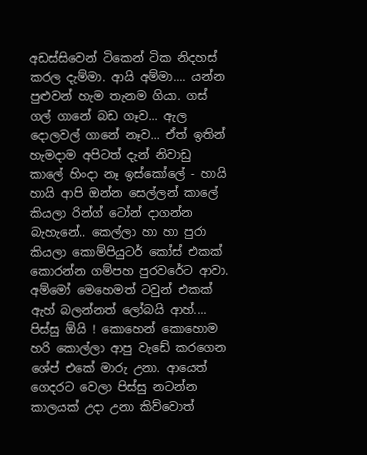අඩස්සිවෙන් ටිකෙන් ටික නිදහස් කරල දැම්මා. ආයි අම්මා.... යන්න පුළුවන් හැම තැනම ගියා. ගස් ගල් ගානේ බඩ ගෑව... ඇල දොලවල් ගානේ නෑව... ඒත් ඉතින් හැමදාම අපිටත් දැන් නිවාඩු කාලේ හිංදා නෑ ඉස්කෝලේ - හායි හායි ආපි ඔන්න සෙල්ලන් කාලේ කියලා රින්ග් ටෝන් දාගන්න බැහැනේ.. කෙල්ලා හා හා පුරා කියලා කොම්පියුටර් කෝස් එකක් කොරන්න ගම්පහ පුරවරේට ආවා. අම්මෝ මෙහෙමත් ටවුන් එකක් ඇහ් බලන්නත් ලෝබයි ආහ්.... පිස්සු ඕයි ! කොහෙන් කොහොම හරි කොල්ලා ආපු වැඩේ කරගෙන ශේප් එකේ මාරු උනා. ආයෙත් ගෙදරට වෙලා පිස්සු නටන්න කාලයක් උදා උනා කිව්වොත්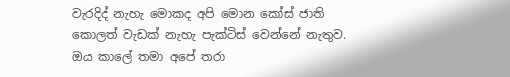වැරදිද් නැහැ මොකද අපි මොන කෝස් ජාති කොලත් වැඩක් නැහැ පැක්ටිස් වෙන්නේ නැතුව. ඔය කාලේ තමා අපේ තරා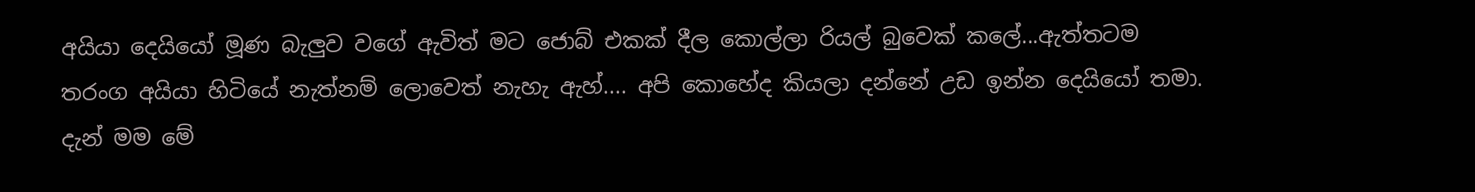අයියා දෙයියෝ මූණ බැලුව වගේ ඇවිත් මට ජොබ් එකක් දීල කොල්ලා රියල් බුවෙක් කලේ...ඇත්තටම තරංග අයියා හිටියේ නැත්නම් ලොවෙත් නැහැ ඇහ්.... අපි කොහේද කියලා දන්නේ උඩ ඉන්න දෙයියෝ තමා. දැන් මම මේ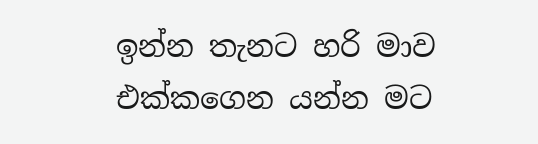ඉන්න තැනට හරි මාව එක්කගෙන යන්න මට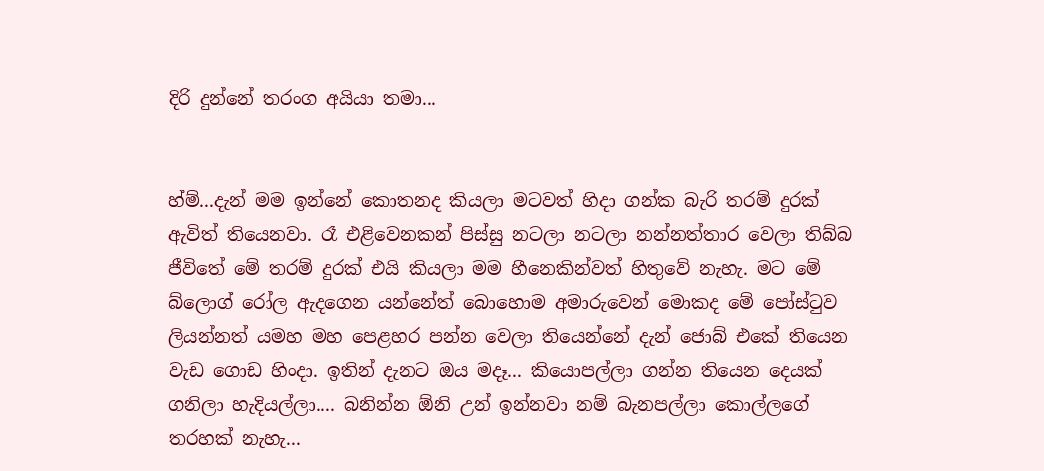දිරි දුන්නේ තරංග අයියා තමා...


හ්ම්...දැන් මම ඉන්නේ කොතනද කියලා මටවත් හිදා ගන්ක බැරි තරම් දුරක් ඇවිත් තියෙනවා. රෑ එළිවෙනකන් පිස්සු නටලා නටලා නන්නත්තාර වෙලා තිබ්බ ජීවිතේ මේ තරම් දුරක් එයි කියලා මම හීනෙකින්වත් හිතුවේ නැහැ. මට මේ බ්ලොග් රෝල ඇදගෙන යන්නේත් බොහොම අමාරුවෙන් මොකද මේ පෝස්ටුව ලියන්නත් යමහ මහ පෙළහර පන්න වෙලා තියෙන්නේ දැන් ජොබ් එකේ තියෙන වැඩ ගොඩ හිංදා. ඉතින් දැනට ඔය මදෑ... කියොපල්ලා ගන්න තියෙන දෙයක් ගනිලා හැදියල්ලා.... බනින්න ඕනි උන් ඉන්නවා නම් බැනපල්ලා කොල්ලගේ තරහක් නැහැ...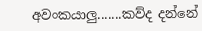අවංකයාලු.......කව්ද දන්නේ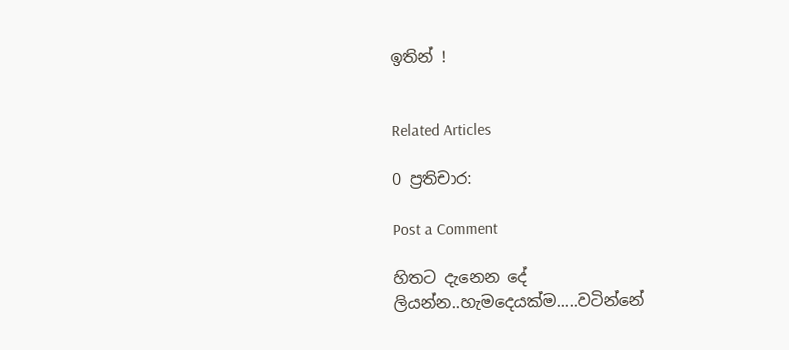ඉතින් !


Related Articles

0 ප්‍රතිචාර:

Post a Comment

හිතට දැනෙන දේ ලියන්න..හැමදෙයක්ම.....වටින්නේ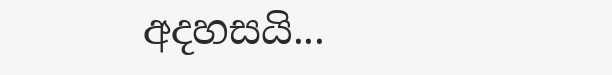අදහසයි...